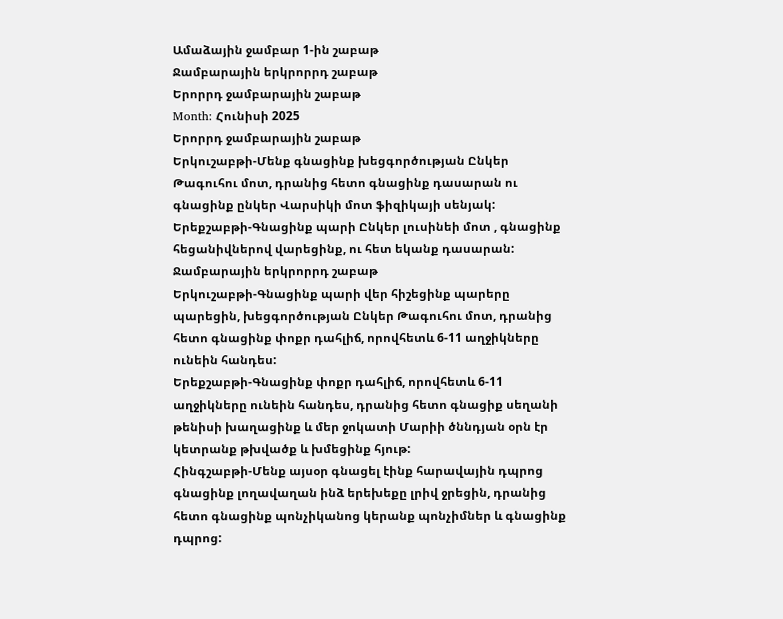Ամաձային ջամբար 1-ին շաբաթ
Ջամբարային երկրորրդ շաբաթ
Երորրդ ջամբարային շաբաթ
Month: Հունիսի 2025
Երորրդ ջամբարային շաբաթ
Երկուշաբթի-Մենք գնացինք խեցգործության Ընկեր Թագուհու մոտ, դրանից հետո գնացինք դասարան ու գնացինք ընկեր Վարսիկի մոտ ֆիզիկայի սենյակ:
Երեքշաբթի-Գնացինք պարի Ընկեր լուսինեի մոտ , գնացինք հեցանիվներով վարեցինք, ու հետ եկանք դասարան:
Ջամբարային երկրորրդ շաբաթ
Երկուշաբթի-Գնացինք պարի վեր հիշեցինք պարերը պարեցին, խեցգործության Ընկեր Թագուհու մոտ, դրանից հետո գնացինք փոքր դահլիճ, որովհետև 6-11 աղջիկները ունեին հանդես:
Երեքշաբթի-Գնացինք փոքր դահլիճ, որովհետև 6-11 աղջիկները ունեին հանդես, դրանից հետո գնացիք սեղանի թենիսի խաղացինք և մեր ջոկատի Մարիի ծննդյան օրն էր կետրանք թխվածք և խմեցինք հյութ:
Հինգշաբթի-Մենք այսօր գնացել էինք հարավային դպրոց գնացինք լողավաղան ինձ երեխեքը լրիվ ջրեցին, դրանից հետո գնացինք պոնչիկանոց կերանք պոնչիմներ և գնացինք դպրոց: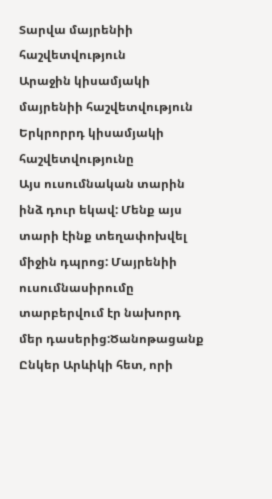Տարվա մայրենիի հաշվետվություն
Արաջին կիսամյակի մայրենիի հաշվետվություն
Երկրորրդ կիսամյակի հաշվետվությունը
Այս ուսումնական տարին ինձ դուր եկավ: Մենք այս տարի էինք տեղափոխվել միջին դպրոց: Մայրենիի ուսումնասիրումը տարբերվում էր նախորդ մեր դասերից:Ծանոթացանք Ընկեր Արևիկի հետ, որի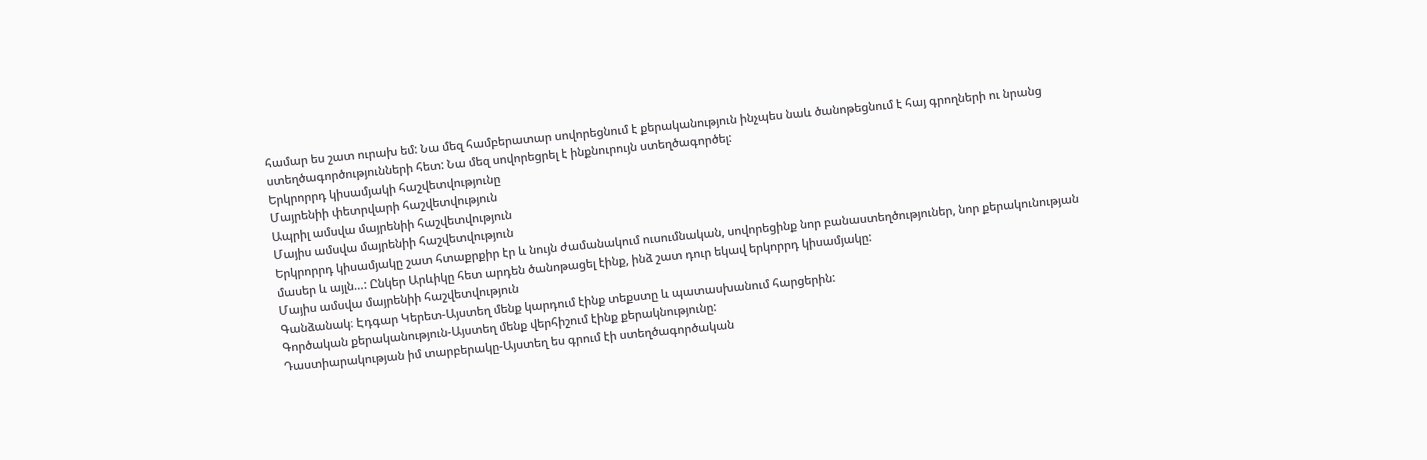համար ես շատ ուրախ եմ: Նա մեզ համբերատար սովորեցնում է քերականություն ինչպես նաև ծանոթեցնում է հայ գրողների ու նրանց ստեղծագործությունների հետ: Նա մեզ սովորեցրել է ինքնուրույն ստեղծագործել:
Երկրորրդ կիսամյակի հաշվետվությունը
Մայրենիի փետրվարի հաշվետվություն
Ապրիլ ամսվա մայրենիի հաշվետվություն
Մայիս ամսվա մայրենիի հաշվետվություն
Երկրորրդ կիսամյակը շատ հտաքրքիր էր և նույն ժամանակում ուսումնական, սովորեցինք նոր բանաստեղծություներ, նոր քերակունության մասեր և այլն…: Ընկեր Արևիկը հետ արդեն ծանոթացել էինք, ինձ շատ դուր եկավ երկորրդ կիսամյակը:
Մայիս ամսվա մայրենիի հաշվետվություն
Գանձանակ։ Էդգար Կերետ-Այստեղ մենք կարդում էինք տեքստը և պատասխանում հարցերին:
Գործական քերականություն-Այստեղ մենք վերհիշում էինք քերակնությունը:
Դաստիարակության իմ տարբերակը-Այստեղ ես գրում էի ստեղծագործական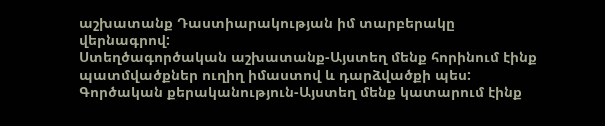աշխատանք Դաստիարակության իմ տարբերակը վերնագրով:
Ստեղծագործական աշխատանք-Այստեղ մենք հորինում էինք պատմվածքներ ուղիղ իմաստով և դարձվածքի պես:
Գործական քերականություն-Այստեղ մենք կատարում էինք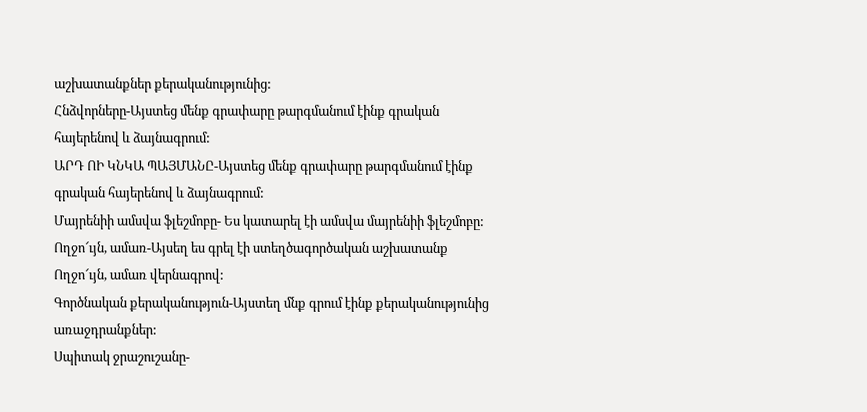աշխատանքներ քերականությունից:
Հնձվորները-Այստեց մենք գրափարը թարգմանում էինք գրական հայերենով և ձայնագրում:
ԱՐԴ ՈԻ ԿՆԿԱ ՊԱՅՄԱՆԸ-Այստեց մենք գրափարը թարգմանում էինք գրական հայերենով և ձայնագրում:
Մայրենիի ամսվա ֆլեշմոբը- Ես կատարել էի ամսվա մայրենիի ֆլեշմոբը:
Ողջո՜ւյն, ամառ-Այսեղ ես գրել էի ստեղծագործական աշխատանք Ողջո՜ւյն, ամառ վերնագրով:
Գործնական քերականություն-Այստեղ մնք գրում էինք քերականությունից առաջդրանքներ:
Սպիտակ ջրաշուշանը-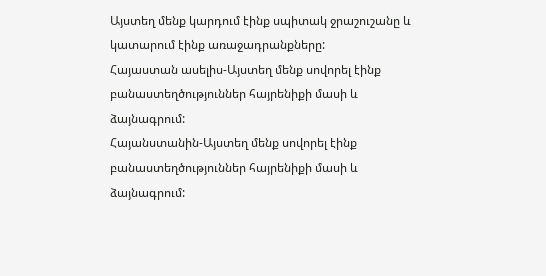Այստեղ մենք կարդում էինք սպիտակ ջրաշուշանը և կատարում էինք առաջադրանքները:
Հայաստան ասելիս-Այստեղ մենք սովորել էինք բանաստեղծություններ հայրենիքի մասի և ձայնագրում:
Հայանստանին-Այստեղ մենք սովորել էինք բանաստեղծություններ հայրենիքի մասի և ձայնագրում: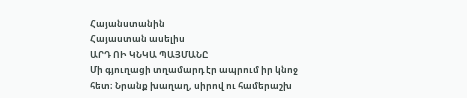Հայանստանին
Հայաստան ասելիս
ԱՐԴ ՈԻ ԿՆԿԱ ՊԱՅՄԱՆԸ
Մի գյուղացի տղամարդ էր ապրում իր կնոջ հետ։ Նրանք խաղաղ, սիրով ու համերաշխ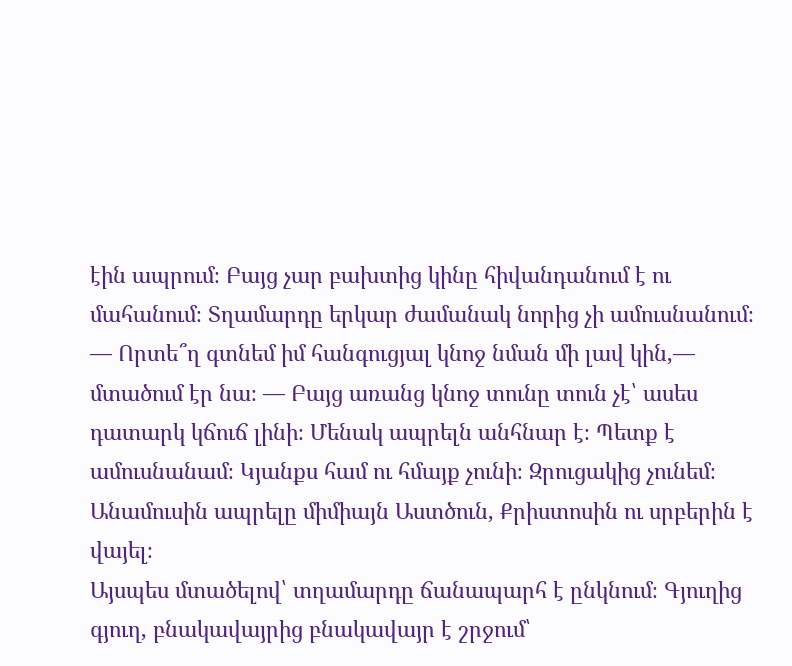էին ապրում։ Բայց չար բախտից կինը հիվանդանում է ու մահանում։ Տղամարդը երկար ժամանակ նորից չի ամուսնանում։
— Որտե՞ղ գտնեմ իմ հանգուցյալ կնոջ նման մի լավ կին,— մտածում էր նա։ — Բայց առանց կնոջ տունը տուն չէ՝ ասես դատարկ կճուճ լինի։ Մենակ ապրելն անհնար է։ Պետք է ամուսնանամ։ Կյանքս համ ու հմայք չունի։ Զրուցակից չունեմ։ Անամուսին ապրելը միմիայն Աստծուն, Քրիստոսին ու սրբերին է վայել։
Այսպես մտածելով՝ տղամարդը ճանապարհ է ընկնում։ Գյուղից գյուղ, բնակավայրից բնակավայր է շրջում՝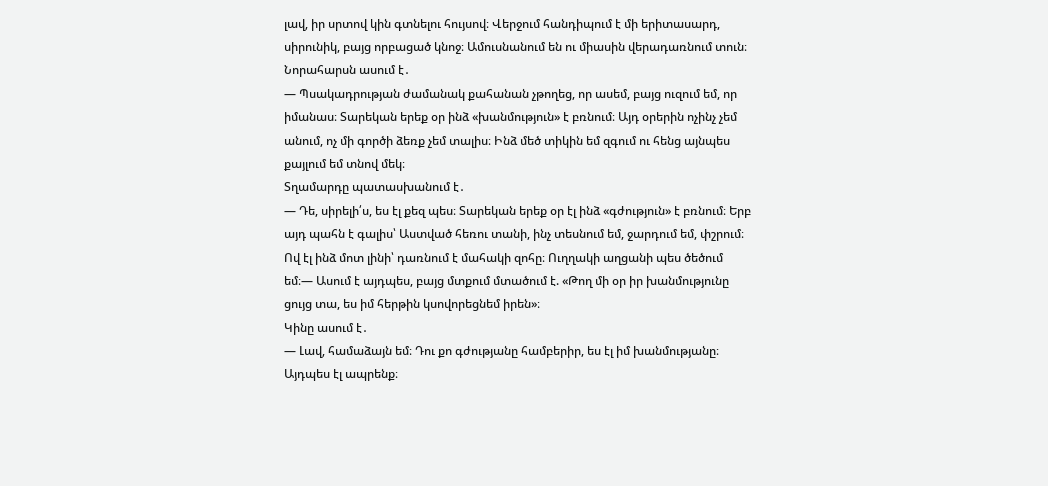լավ, իր սրտով կին գտնելու հույսով։ Վերջում հանդիպում է մի երիտասարդ, սիրունիկ, բայց որբացած կնոջ։ Ամուսնանում են ու միասին վերադառնում տուն։
Նորահարսն ասում է․
— Պսակադրության ժամանակ քահանան չթողեց, որ ասեմ, բայց ուզում եմ, որ իմանաս։ Տարեկան երեք օր ինձ «խանմություն» է բռնում։ Այդ օրերին ոչինչ չեմ անում, ոչ մի գործի ձեռք չեմ տալիս։ Ինձ մեծ տիկին եմ զգում ու հենց այնպես քայլում եմ տնով մեկ։
Տղամարդը պատասխանում է․
— Դե, սիրելի՛ս, ես էլ քեզ պես։ Տարեկան երեք օր էլ ինձ «գժություն» է բռնում։ Երբ այդ պահն է գալիս՝ Աստված հեռու տանի, ինչ տեսնում եմ, ջարդում եմ, փշրում։ Ով էլ ինձ մոտ լինի՝ դառնում է մահակի զոհը։ Ուղղակի աղցանի պես ծեծում եմ։— Ասում է այդպես, բայց մտքում մտածում է. «Թող մի օր իր խանմությունը ցույց տա, ես իմ հերթին կսովորեցնեմ իրեն»։
Կինը ասում է․
— Լավ, համաձայն եմ։ Դու քո գժությանը համբերիր, ես էլ իմ խանմությանը։ Այդպես էլ ապրենք։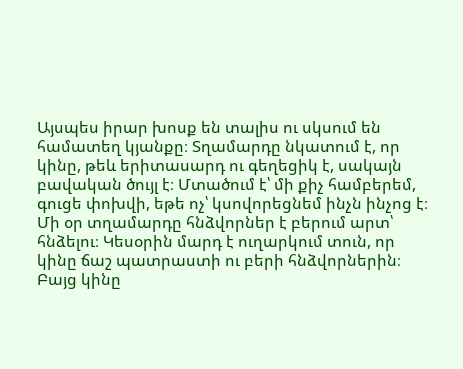Այսպես իրար խոսք են տալիս ու սկսում են համատեղ կյանքը։ Տղամարդը նկատում է, որ կինը, թեև երիտասարդ ու գեղեցիկ է, սակայն բավական ծույլ է։ Մտածում է՝ մի քիչ համբերեմ, գուցե փոխվի, եթե ոչ՝ կսովորեցնեմ ինչն ինչոց է։
Մի օր տղամարդը հնձվորներ է բերում արտ՝ հնձելու։ Կեսօրին մարդ է ուղարկում տուն, որ կինը ճաշ պատրաստի ու բերի հնձվորներին։ Բայց կինը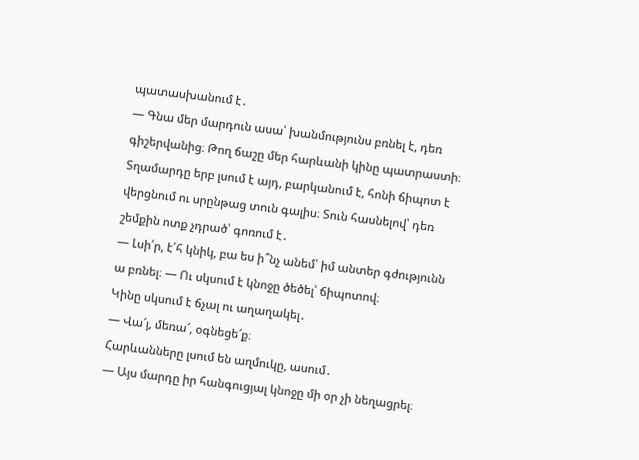պատասխանում է․
— Գնա մեր մարդուն ասա՝ խանմությունս բռնել է, դեռ գիշերվանից։ Թող ճաշը մեր հարևանի կինը պատրաստի։
Տղամարդը երբ լսում է այդ, բարկանում է, հոնի ճիպոտ է վերցնում ու սրընթաց տուն գալիս։ Տուն հասնելով՝ դեռ շեմքին ոտք չդրած՝ գոռում է․
— Լսի՛ր, է՛հ կնիկ, բա ես ի՞նչ անեմ՝ իմ անտեր գժությունն ա բռնել։ — Ու սկսում է կնոջը ծեծել՝ ճիպոտով։
Կինը սկսում է ճչալ ու աղաղակել․
— Վա՜յ, մեռա՜, օգնեցե՜ք։
Հարևանները լսում են աղմուկը, ասում․
— Այս մարդը իր հանգուցյալ կնոջը մի օր չի նեղացրել։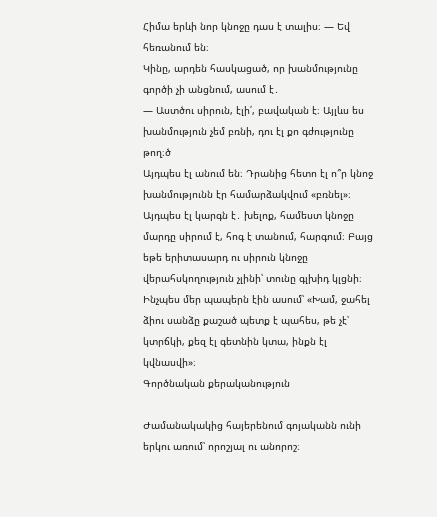Հիմա երևի նոր կնոջը դաս է տալիս։ — Եվ հեռանում են։
Կինը, արդեն հասկացած, որ խանմությունը գործի չի անցնում, ասում է․
— Աստծու սիրուն, էլի՛, բավական է։ Այլևս ես խանմություն չեմ բռնի, դու էլ քո գժությունը թող։ծ
Այդպես էլ անում են։ Դրանից հետո էլ ո՞ր կնոջ խանմությունն էր համարձակվում «բռնել»։
Այդպես էլ կարգն է․ խելոք, համեստ կնոջը մարդը սիրում է, հոգ է տանում, հարգում։ Բայց եթե երիտասարդ ու սիրուն կնոջը վերահսկողություն չլինի՝ տունը գլխիդ կլցնի։
Ինչպես մեր պապերն էին ասում՝ «Խամ, ջահել ձիու սանձը քաշած պետք է պահես, թե չէ՝ կտրճկի, քեզ էլ գետնին կտա, ինքն էլ կվնասվի»։
Գործնական քերականություն

Ժամանակակից հայերենում գոյականն ունի երկու առում՝ որոշյալ ու անորոշ։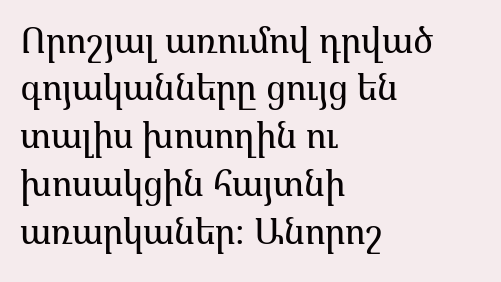Որոշյալ առումով դրված գոյականները ցույց են տալիս խոսողին ու խոսակցին հայտնի առարկաներ։ Անորոշ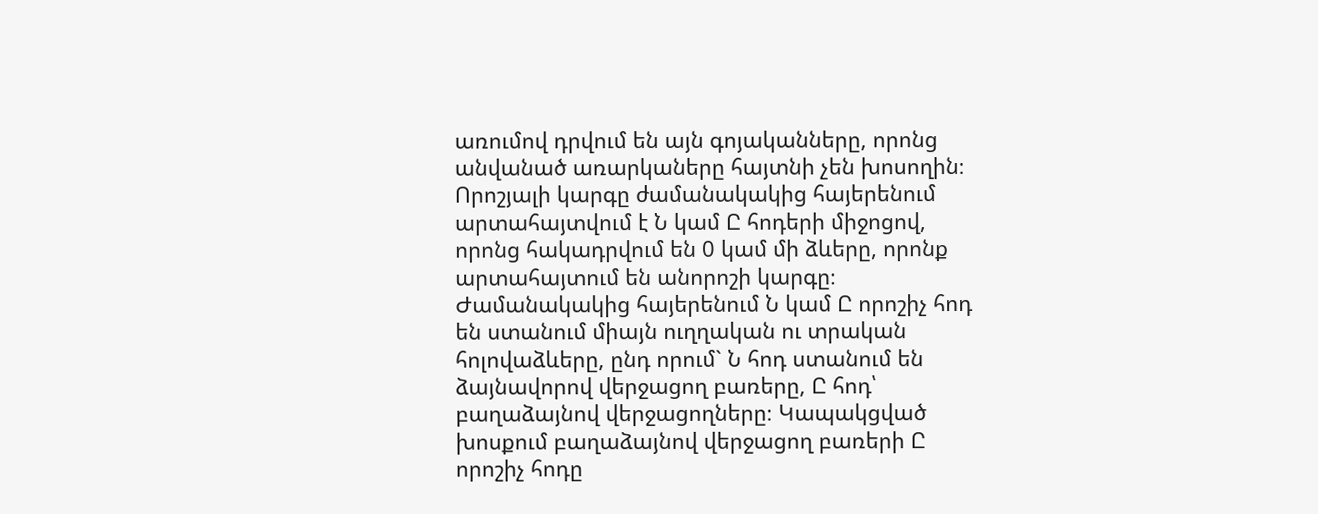առումով դրվում են այն գոյականները, որոնց անվանած առարկաները հայտնի չեն խոսողին։ Որոշյալի կարգը ժամանակակից հայերենում արտահայտվում է Ն կամ Ը հոդերի միջոցով, որոնց հակադրվում են 0 կամ մի ձևերը, որոնք արտահայտում են անորոշի կարգը։
Ժամանակակից հայերենում Ն կամ Ը որոշիչ հոդ են ստանում միայն ուղղական ու տրական հոլովաձևերը, ընդ որում` Ն հոդ ստանում են ձայնավորով վերջացող բառերը, Ը հոդ՝ բաղաձայնով վերջացողները։ Կապակցված խոսքում բաղաձայնով վերջացող բառերի Ը որոշիչ հոդը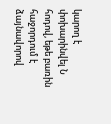կարող է փոխարինվել Ն հոդով, եթե բառին հաջորդում է ձայնավորով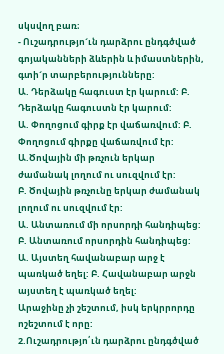սկսվող բառ։
- Ուշադրությո´ւն դարձրու ընդգծված գոյականների ձևերին և իմաստներին, գտի´ր տարբերությունները:
Ա. Դերձակը հագուստ էր կարում: Բ. Դերձակը հագուստն էր կարում:
Ա. Փողոցում գիրք էր վաճառվում: Բ. Փողոցում գիրքը վաճառվում էր:
Ա.Ծովային մի թռչուն երկար ժամանակ լողում ու սուզվում էր:
Բ. Ծովային թռչունը երկար ժամանակ լողում ու սուզվում էր:
Ա. Անտառում մի որսորդի հանդիպեց: Բ. Անտառում որսորդին հանդիպեց:
Ա. Այստեղ հավանաբար արջ է պառկած եղել: Բ. Հավանաբար արջն այստեղ է պառկած եղել:
Արաջինը չի շեշտում, իսկ երկրրորդը ոշեշտում է որը:
2.Ուշադրությո՛ւն դարձրու ընդգծված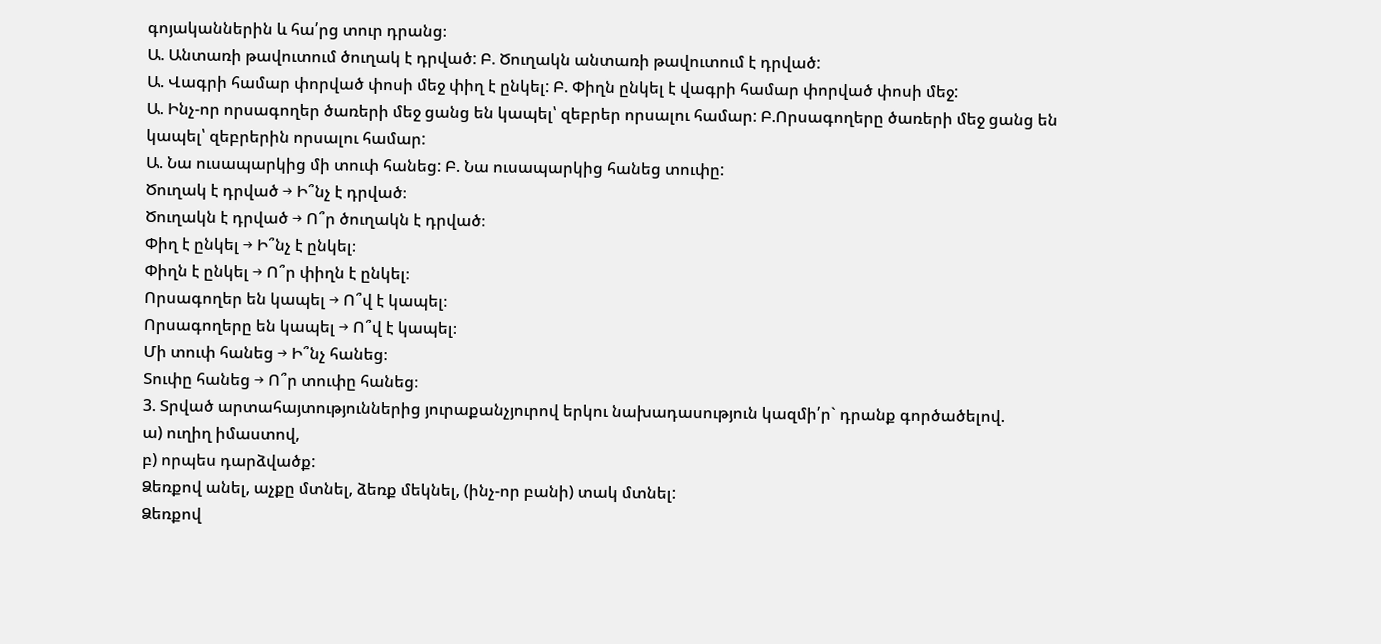գոյականներին և հա՛րց տուր դրանց։
Ա. Անտառի թավուտում ծուղակ է դրված: Բ. Ծուղակն անտառի թավուտում է դրված:
Ա. Վագրի համար փորված փոսի մեջ փիղ է ընկել: Բ. Փիղն ընկել է վագրի համար փորված փոսի մեջ:
Ա. Ինչ-որ որսագողեր ծառերի մեջ ցանց են կապել՝ զեբրեր որսալու համար: Բ.Որսագողերը ծառերի մեջ ցանց են կապել՝ զեբրերին որսալու համար:
Ա. Նա ուսապարկից մի տուփ հանեց: Բ. Նա ուսապարկից հանեց տուփը:
Ծուղակ է դրված → Ի՞նչ է դրված։
Ծուղակն է դրված → Ո՞ր ծուղակն է դրված։
Փիղ է ընկել → Ի՞նչ է ընկել։
Փիղն է ընկել → Ո՞ր փիղն է ընկել։
Որսագողեր են կապել → Ո՞վ է կապել։
Որսագողերը են կապել → Ո՞վ է կապել։
Մի տուփ հանեց → Ի՞նչ հանեց։
Տուփը հանեց → Ո՞ր տուփը հանեց։
3. Տրված արտահայտություններից յուրաքանչյուրով երկու նախադասություն կազմի՛ր` դրանք գործածելով.
ա) ուղիղ իմաստով,
բ) որպես դարձվածք:
Ձեռքով անել, աչքը մտնել, ձեռք մեկնել, (ինչ-որ բանի) տակ մտնել:
Ձեռքով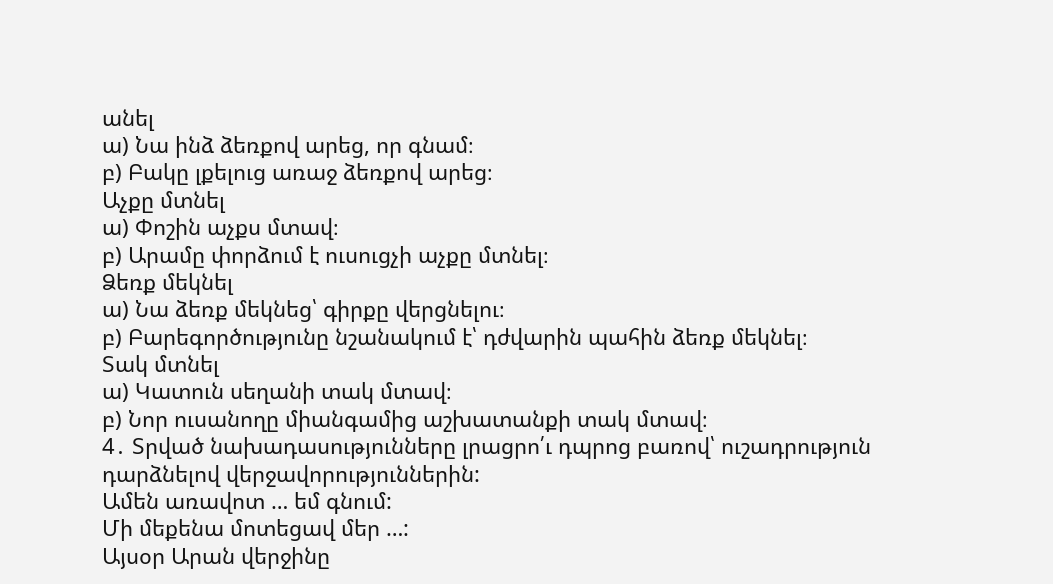անել
ա) Նա ինձ ձեռքով արեց, որ գնամ։
բ) Բակը լքելուց առաջ ձեռքով արեց։
Աչքը մտնել
ա) Փոշին աչքս մտավ։
բ) Արամը փորձում է ուսուցչի աչքը մտնել։
Ձեռք մեկնել
ա) Նա ձեռք մեկնեց՝ գիրքը վերցնելու։
բ) Բարեգործությունը նշանակում է՝ դժվարին պահին ձեռք մեկնել։
Տակ մտնել
ա) Կատուն սեղանի տակ մտավ։
բ) Նոր ուսանողը միանգամից աշխատանքի տակ մտավ։
4․ Տրված նախադասությունները լրացրո՛ւ դպրոց բառով՝ ուշադրություն դարձնելով վերջավորություններին:
Ամեն առավոտ … եմ գնում:
Մի մեքենա մոտեցավ մեր …:
Այսօր Արան վերջինը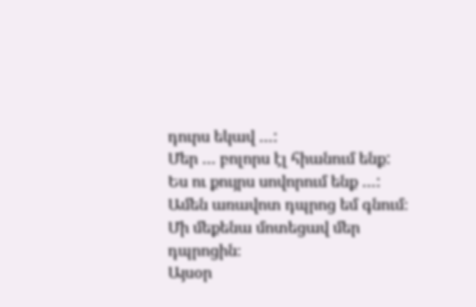դուրս եկավ …:
Մեր … բոլորս էլ հիանում ենք:
Ես ու քույրս սովորում ենք …:
Ամեն առավոտ դպրոց եմ գնում։
Մի մեքենա մոտեցավ մեր դպրոցին։
Այսօր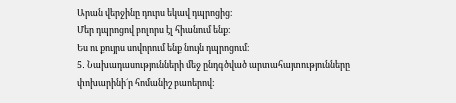Արան վերջինը դուրս եկավ դպրոցից։
Մեր դպրոցով բոլորս էլ հիանում ենք։
Ես ու քույրս սովորում ենք նույն դպրոցում։
5․ Նախադասությունների մեջ ընդգծված արտահայտությունները փոխարինի´ր հոմանիշ բաոերով: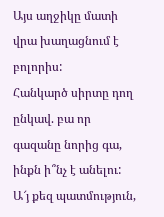Այս աղջիկը մատի վրա խաղացնում է բոլորիս:
Հանկարծ սիրտը դող ընկավ. բա որ գազանը նորից գա, ինքն ի՞նչ է անելու:
Ա՜յ քեզ պատմություն,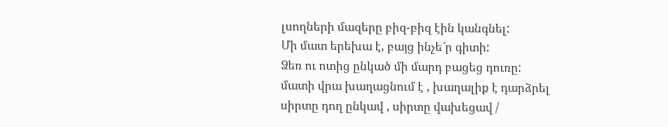լսողների մազերը բիզ-բիզ էին կանգնել:
Մի մատ երեխա է, բայց ինչե՜ր գիտի:
Ձեռ ու ոտից ընկած մի մարդ բացեց դուռը:
մատի վրա խաղացնում է , խաղալիք է դարձրել
սիրտը դող ընկավ , սիրտը վախեցավ /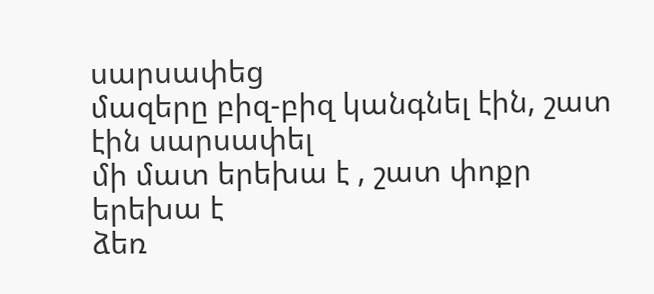սարսափեց
մազերը բիզ-բիզ կանգնել էին, շատ էին սարսափել
մի մատ երեխա է , շատ փոքր երեխա է
ձեռ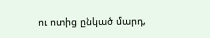ու ոտից ընկած մարդ,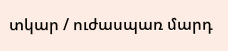տկար / ուժասպառ մարդ